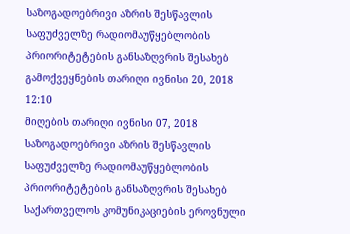საზოგადოებრივი აზრის შესწავლის საფუძველზე რადიომაუწყებლობის პრიორიტეტების განსაზღვრის შესახებ
გამოქვეყნების თარიღი ივნისი 20, 2018 12:10
მიღების თარიღი ივნისი 07, 2018
საზოგადოებრივი აზრის შესწავლის საფუძველზე რადიომაუწყებლობის პრიორიტეტების განსაზღვრის შესახებ
საქართველოს კომუნიკაციების ეროვნული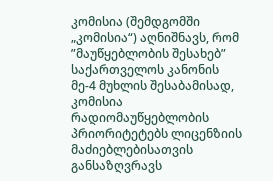კომისია (შემდგომში „კომისია“) აღნიშნავს, რომ ”მაუწყებლობის შესახებ” საქართველოს კანონის მე-4 მუხლის შესაბამისად, კომისია რადიომაუწყებლობის პრიორიტეტებს ლიცენზიის მაძიებლებისათვის განსაზღვრავს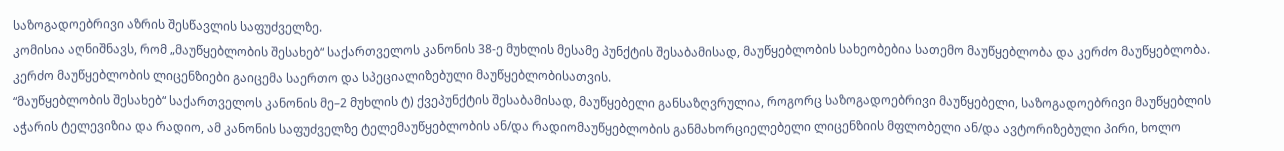საზოგადოებრივი აზრის შესწავლის საფუძველზე.
კომისია აღნიშნავს, რომ „მაუწყებლობის შესახებ“ საქართველოს კანონის 38-ე მუხლის მესამე პუნქტის შესაბამისად, მაუწყებლობის სახეობებია სათემო მაუწყებლობა და კერძო მაუწყებლობა. კერძო მაუწყებლობის ლიცენზიები გაიცემა საერთო და სპეციალიზებული მაუწყებლობისათვის.
“მაუწყებლობის შესახებ“ საქართველოს კანონის მე–2 მუხლის ტ) ქვეპუნქტის შესაბამისად, მაუწყებელი განსაზღვრულია, როგორც საზოგადოებრივი მაუწყებელი, საზოგადოებრივი მაუწყებლის აჭარის ტელევიზია და რადიო, ამ კანონის საფუძველზე ტელემაუწყებლობის ან/და რადიომაუწყებლობის განმახორციელებელი ლიცენზიის მფლობელი ან/და ავტორიზებული პირი, ხოლო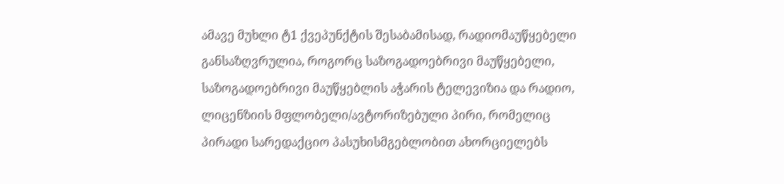ამავე მუხლი ტ1 ქვეპუნქტის შესაბამისად, რადიომაუწყებელი განსაზღვრულია, როგორც საზოგადოებრივი მაუწყებელი, საზოგადოებრივი მაუწყებლის აჭარის ტელევიზია და რადიო, ლიცენზიის მფლობელი/ავტორიზებული პირი, რომელიც პირადი სარედაქციო პასუხისმგებლობით ახორციელებს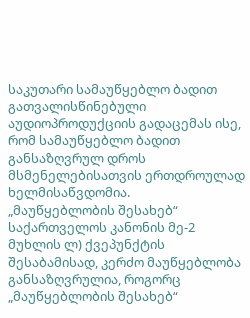საკუთარი სამაუწყებლო ბადით გათვალისწინებული აუდიოპროდუქციის გადაცემას ისე, რომ სამაუწყებლო ბადით განსაზღვრულ დროს მსმენელებისათვის ერთდროულად ხელმისაწვდომია.
„მაუწყებლობის შესახებ“ საქართველოს კანონის მე-2 მუხლის ლ) ქვეპუნქტის შესაბამისად, კერძო მაუწყებლობა განსაზღვრულია, როგორც „მაუწყებლობის შესახებ“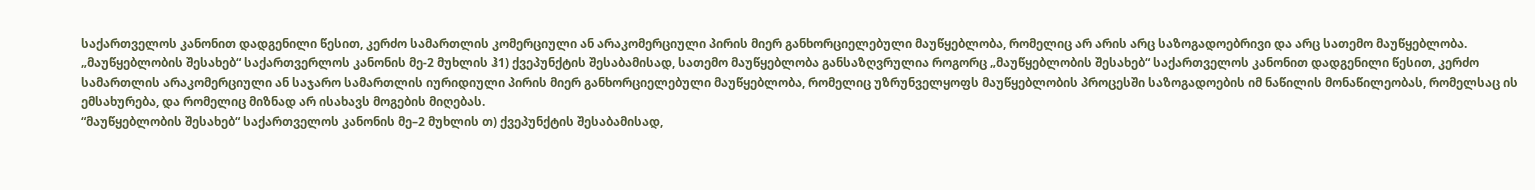საქართველოს კანონით დადგენილი წესით, კერძო სამართლის კომერციული ან არაკომერციული პირის მიერ განხორციელებული მაუწყებლობა, რომელიც არ არის არც საზოგადოებრივი და არც სათემო მაუწყებლობა.
„მაუწყებლობის შესახებ“ საქართვერლოს კანონის მე-2 მუხლის ჰ1) ქვეპუნქტის შესაბამისად, სათემო მაუწყებლობა განსაზღვრულია როგორც „მაუწყებლობის შესახებ“ საქართველოს კანონით დადგენილი წესით, კერძო სამართლის არაკომერციული ან საჯარო სამართლის იურიდიული პირის მიერ განხორციელებული მაუწყებლობა, რომელიც უზრუნველყოფს მაუწყებლობის პროცესში საზოგადოების იმ ნაწილის მონაწილეობას, რომელსაც ის ემსახურება, და რომელიც მიზნად არ ისახავს მოგების მიღებას.
“მაუწყებლობის შესახებ“ საქართველოს კანონის მე–2 მუხლის თ) ქვეპუნქტის შესაბამისად,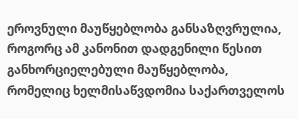ეროვნული მაუწყებლობა განსაზღვრულია, როგორც ამ კანონით დადგენილი წესით განხორციელებული მაუწყებლობა, რომელიც ხელმისაწვდომია საქართველოს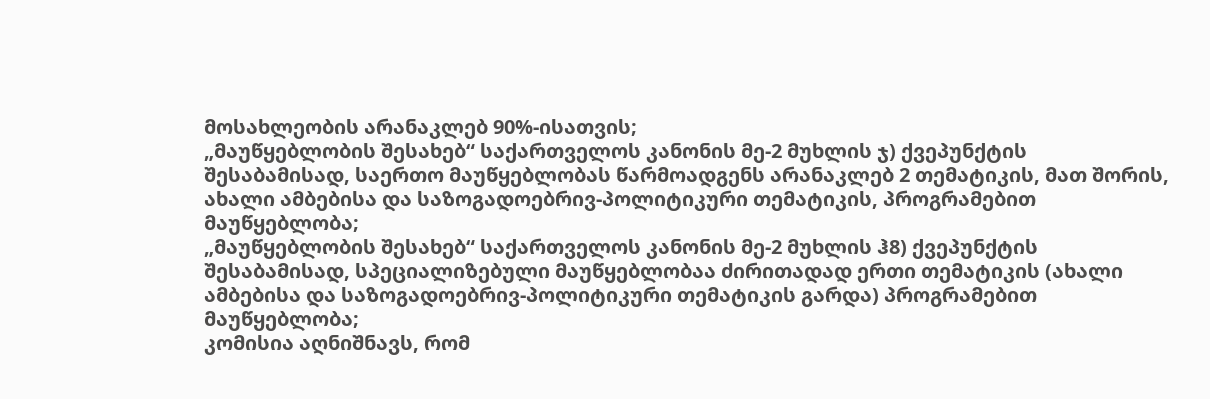მოსახლეობის არანაკლებ 90%-ისათვის;
„მაუწყებლობის შესახებ“ საქართველოს კანონის მე-2 მუხლის ჯ) ქვეპუნქტის შესაბამისად, საერთო მაუწყებლობას წარმოადგენს არანაკლებ 2 თემატიკის, მათ შორის, ახალი ამბებისა და საზოგადოებრივ-პოლიტიკური თემატიკის, პროგრამებით მაუწყებლობა;
„მაუწყებლობის შესახებ“ საქართველოს კანონის მე-2 მუხლის ჰ8) ქვეპუნქტის შესაბამისად, სპეციალიზებული მაუწყებლობაა ძირითადად ერთი თემატიკის (ახალი ამბებისა და საზოგადოებრივ-პოლიტიკური თემატიკის გარდა) პროგრამებით მაუწყებლობა;
კომისია აღნიშნავს, რომ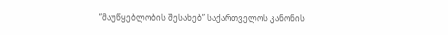”მაუწყებლობის შესახებ” საქართველოს კანონის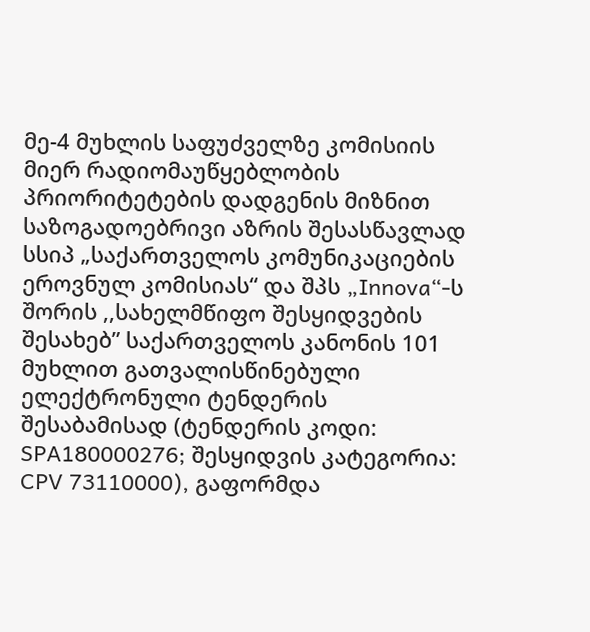მე-4 მუხლის საფუძველზე კომისიის მიერ რადიომაუწყებლობის პრიორიტეტების დადგენის მიზნით საზოგადოებრივი აზრის შესასწავლად სსიპ „საქართველოს კომუნიკაციების ეროვნულ კომისიას“ და შპს „Innova“-ს შორის ,,სახელმწიფო შესყიდვების შესახებ” საქართველოს კანონის 101 მუხლით გათვალისწინებული ელექტრონული ტენდერის შესაბამისად (ტენდერის კოდი: SPA180000276; შესყიდვის კატეგორია: CPV 73110000), გაფორმდა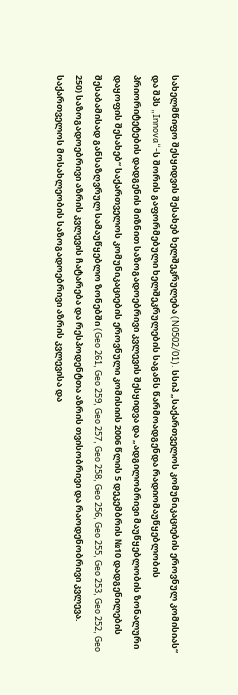სახელმწიფო შესყიდვის შესახებ ხელშეკრულება (N0502/01). სსიპ „საქართველოს კომუნიკაციების ეროვნულ კომისიას“ და შპს „Innova“-ს შორის გაფორმებული ხელშეკრულების საგანს წარმოადგენდა რადიომაუწყებლობის პრიორიტეტების დადგენის მიზნით საზოგადოებრივი კვლევის შესყიდვა და „ადგილობრივი მაუწყებლობის ზონალური დაყოფის შესახებ“ საქართველოს კომუნიკაციების ეროვნული კომისიის 2006 წლის 5 დეკემბრის №10 დადგენილების შესაბამისად განსაზღვრულ სამაუწყებლო ზონებში (Geo 261, Geo 259, Geo 257, Geo 258, Geo 256, Geo 255, Geo 253, Geo 252, Geo 250) საზოგადოებრივი აზრის კვლევის ჩატარება და რესპოდენტთა აზრის თვისობრივი და რაოდენობრივი კვლევა. საქართველოს მოსახლეობის საზოგადოებრივი აზრის კვლევისა და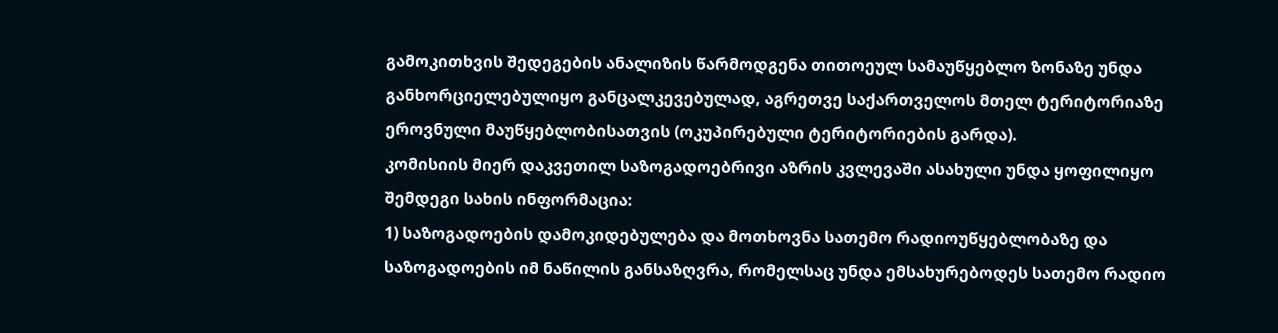გამოკითხვის შედეგების ანალიზის წარმოდგენა თითოეულ სამაუწყებლო ზონაზე უნდა განხორციელებულიყო განცალკევებულად, აგრეთვე საქართველოს მთელ ტერიტორიაზე ეროვნული მაუწყებლობისათვის (ოკუპირებული ტერიტორიების გარდა).
კომისიის მიერ დაკვეთილ საზოგადოებრივი აზრის კვლევაში ასახული უნდა ყოფილიყო შემდეგი სახის ინფორმაცია:
1) საზოგადოების დამოკიდებულება და მოთხოვნა სათემო რადიოუწყებლობაზე და საზოგადოების იმ ნაწილის განსაზღვრა, რომელსაც უნდა ემსახურებოდეს სათემო რადიო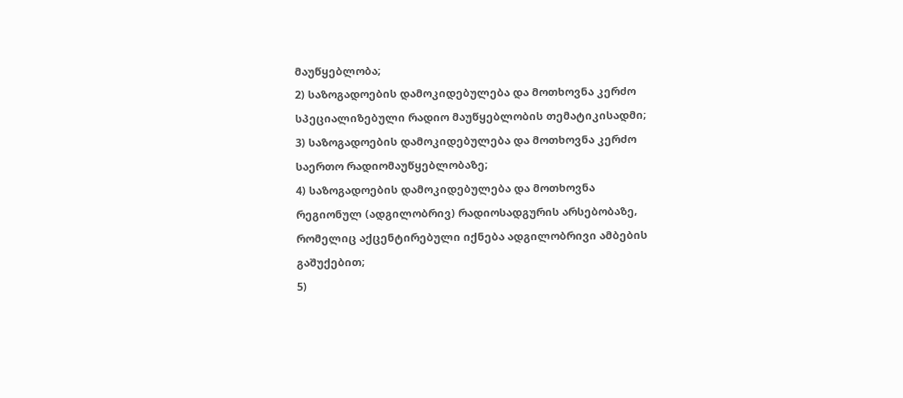მაუწყებლობა;
2) საზოგადოების დამოკიდებულება და მოთხოვნა კერძო სპეციალიზებული რადიო მაუწყებლობის თემატიკისადმი;
3) საზოგადოების დამოკიდებულება და მოთხოვნა კერძო საერთო რადიომაუწყებლობაზე;
4) საზოგადოების დამოკიდებულება და მოთხოვნა რეგიონულ (ადგილობრივ) რადიოსადგურის არსებობაზე, რომელიც აქცენტირებული იქნება ადგილობრივი ამბების გაშუქებით;
5)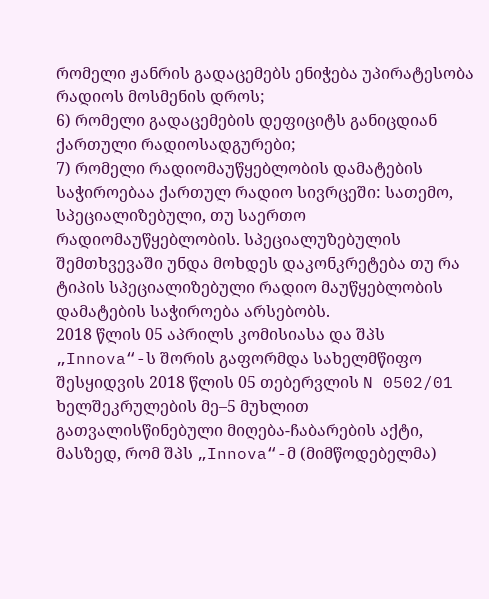რომელი ჟანრის გადაცემებს ენიჭება უპირატესობა რადიოს მოსმენის დროს;
6) რომელი გადაცემების დეფიციტს განიცდიან ქართული რადიოსადგურები;
7) რომელი რადიომაუწყებლობის დამატების საჭიროებაა ქართულ რადიო სივრცეში: სათემო, სპეციალიზებული, თუ საერთო რადიომაუწყებლობის. სპეციალუზებულის შემთხვევაში უნდა მოხდეს დაკონკრეტება თუ რა ტიპის სპეციალიზებული რადიო მაუწყებლობის დამატების საჭიროება არსებობს.
2018 წლის 05 აპრილს კომისიასა და შპს „Innova“-ს შორის გაფორმდა სახელმწიფო შესყიდვის 2018 წლის 05 თებერვლის N 0502/01 ხელშეკრულების მე–5 მუხლით გათვალისწინებული მიღება-ჩაბარების აქტი, მასზედ, რომ შპს „Innova“-მ (მიმწოდებელმა)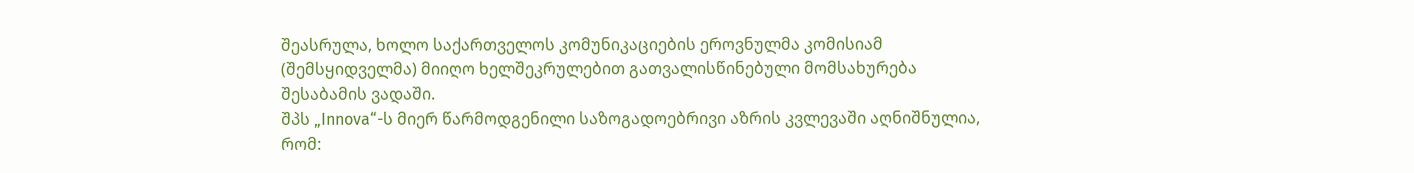შეასრულა, ხოლო საქართველოს კომუნიკაციების ეროვნულმა კომისიამ (შემსყიდველმა) მიიღო ხელშეკრულებით გათვალისწინებული მომსახურება შესაბამის ვადაში.
შპს „Innova“-ს მიერ წარმოდგენილი საზოგადოებრივი აზრის კვლევაში აღნიშნულია, რომ: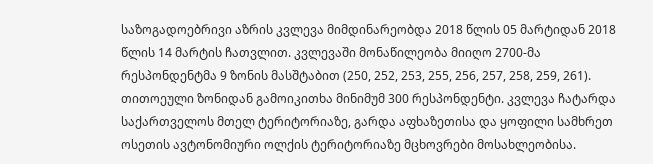საზოგადოებრივი აზრის კვლევა მიმდინარეობდა 2018 წლის 05 მარტიდან 2018 წლის 14 მარტის ჩათვლით. კვლევაში მონაწილეობა მიიღო 2700-მა რესპონდენტმა 9 ზონის მასშტაბით (250, 252, 253, 255, 256, 257, 258, 259, 261). თითოეული ზონიდან გამოიკითხა მინიმუმ 300 რესპონდენტი. კვლევა ჩატარდა საქართველოს მთელ ტერიტორიაზე, გარდა აფხაზეთისა და ყოფილი სამხრეთ ოსეთის ავტონომიური ოლქის ტერიტორიაზე მცხოვრები მოსახლეობისა.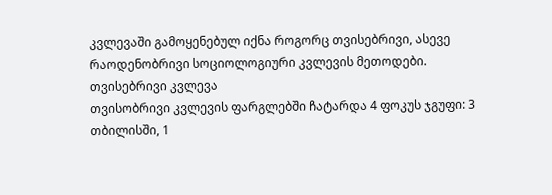კვლევაში გამოყენებულ იქნა როგორც თვისებრივი, ასევე რაოდენობრივი სოციოლოგიური კვლევის მეთოდები.
თვისებრივი კვლევა
თვისობრივი კვლევის ფარგლებში ჩატარდა 4 ფოკუს ჯგუფი: 3 თბილისში, 1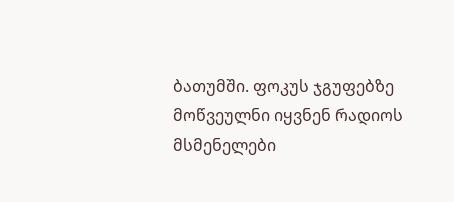ბათუმში. ფოკუს ჯგუფებზე მოწვეულნი იყვნენ რადიოს მსმენელები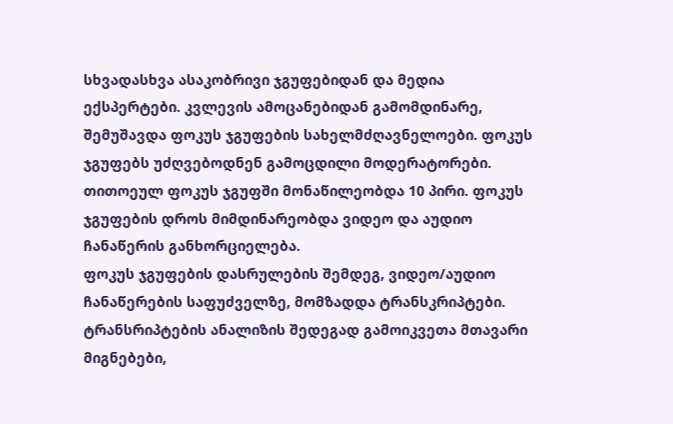სხვადასხვა ასაკობრივი ჯგუფებიდან და მედია ექსპერტები. კვლევის ამოცანებიდან გამომდინარე, შემუშავდა ფოკუს ჯგუფების სახელმძღავნელოები. ფოკუს ჯგუფებს უძღვებოდნენ გამოცდილი მოდერატორები. თითოეულ ფოკუს ჯგუფში მონაწილეობდა 10 პირი. ფოკუს ჯგუფების დროს მიმდინარეობდა ვიდეო და აუდიო ჩანაწერის განხორციელება.
ფოკუს ჯგუფების დასრულების შემდეგ, ვიდეო/აუდიო ჩანაწერების საფუძველზე, მომზადდა ტრანსკრიპტები. ტრანსრიპტების ანალიზის შედეგად გამოიკვეთა მთავარი მიგნებები,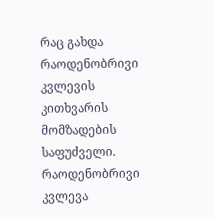რაც გახდა რაოდენობრივი კვლევის კითხვარის მომზადების საფუძველი.
რაოდენობრივი კვლევა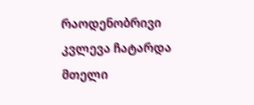რაოდენობრივი კვლევა ჩატარდა მთელი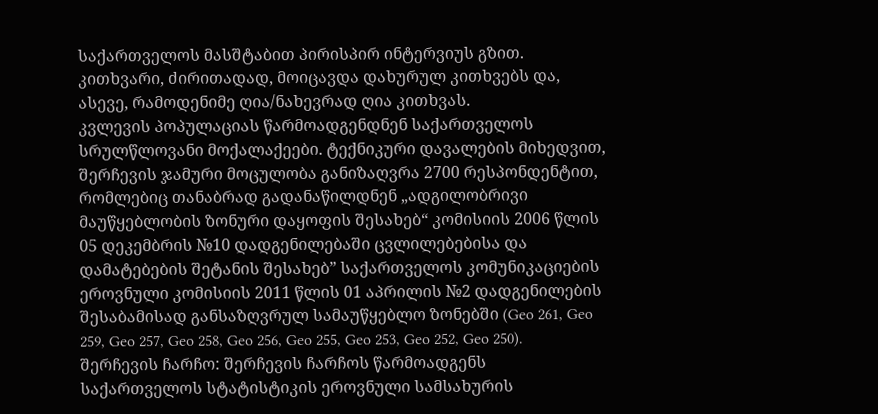საქართველოს მასშტაბით პირისპირ ინტერვიუს გზით. კითხვარი, ძირითადად, მოიცავდა დახურულ კითხვებს და, ასევე, რამოდენიმე ღია/ნახევრად ღია კითხვას.
კვლევის პოპულაციას წარმოადგენდნენ საქართველოს სრულწლოვანი მოქალაქეები. ტექნიკური დავალების მიხედვით, შერჩევის ჯამური მოცულობა განიზაღვრა 2700 რესპონდენტით, რომლებიც თანაბრად გადანაწილდნენ „ადგილობრივი მაუწყებლობის ზონური დაყოფის შესახებ“ კომისიის 2006 წლის 05 დეკემბრის №10 დადგენილებაში ცვლილებებისა და დამატებების შეტანის შესახებ” საქართველოს კომუნიკაციების ეროვნული კომისიის 2011 წლის 01 აპრილის №2 დადგენილების შესაბამისად განსაზღვრულ სამაუწყებლო ზონებში (Geo 261, Geo 259, Geo 257, Geo 258, Geo 256, Geo 255, Geo 253, Geo 252, Geo 250).
შერჩევის ჩარჩო: შერჩევის ჩარჩოს წარმოადგენს საქართველოს სტატისტიკის ეროვნული სამსახურის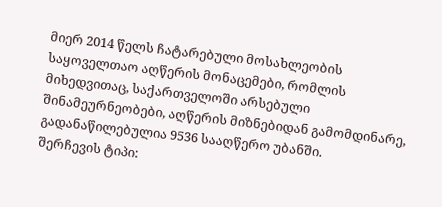მიერ 2014 წელს ჩატარებული მოსახლეობის საყოველთაო აღწერის მონაცემები, რომლის მიხედვითაც, საქართველოში არსებული შინამეურნეობები, აღწერის მიზნებიდან გამომდინარე, გადანაწილებულია 9536 სააღწერო უბანში.
შერჩევის ტიპი: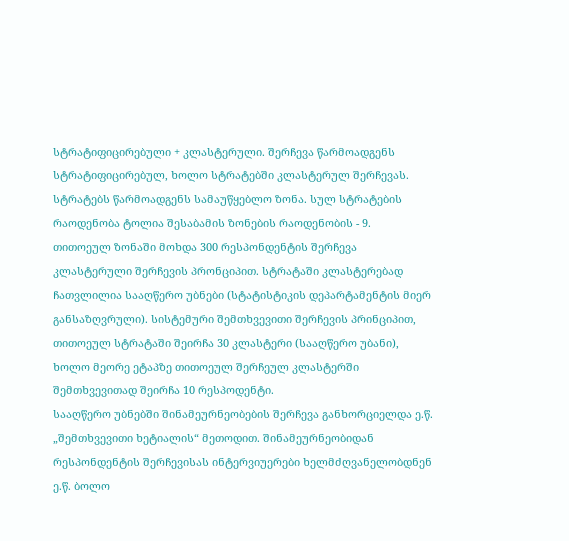სტრატიფიცირებული + კლასტერული. შერჩევა წარმოადგენს სტრატიფიცირებულ, ხოლო სტრატებში კლასტერულ შერჩევას.
სტრატებს წარმოადგენს სამაუწყებლო ზონა. სულ სტრატების რაოდენობა ტოლია შესაბამის ზონების რაოდენობის - 9.
თითოეულ ზონაში მოხდა 300 რესპონდენტის შერჩევა კლასტერული შერჩევის პრონციპით. სტრატაში კლასტერებად ჩათვლილია სააღწერო უბნები (სტატისტიკის დეპარტამენტის მიერ განსაზღვრული). სისტემური შემთხვევითი შერჩევის პრინციპით, თითოეულ სტრატაში შეირჩა 30 კლასტერი (სააღწერო უბანი), ხოლო მეორე ეტაპზე თითოეულ შერჩეულ კლასტერში შემთხვევითად შეირჩა 10 რესპოდენტი.
სააღწერო უბნებში შინამეურნეობების შერჩევა განხორციელდა ე.წ. „შემთხვევითი ხეტიალის“ მეთოდით. შინამეურნეობიდან რესპონდენტის შერჩევისას ინტერვიუერები ხელმძღვანელობდნენ ე.წ. ბოლო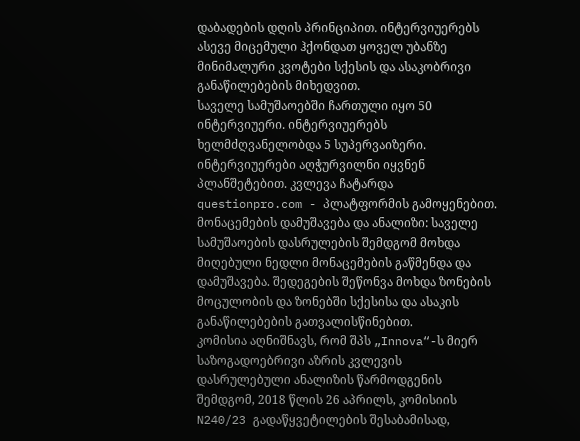დაბადების დღის პრინციპით. ინტერვიუერებს ასევე მიცემული ჰქონდათ ყოველ უბანზე მინიმალური კვოტები სქესის და ასაკობრივი განაწილებების მიხედვით.
საველე სამუშაოებში ჩართული იყო 50 ინტერვიუერი. ინტერვიუერებს ხელმძღვანელობდა 5 სუპერვაიზერი. ინტერვიუერები აღჭურვილნი იყვნენ პლანშეტებით. კვლევა ჩატარდა questionpro.com - პლატფორმის გამოყენებით.
მონაცემების დამუშავება და ანალიზი: საველე სამუშაოების დასრულების შემდგომ მოხდა მიღებული ნედლი მონაცემების გაწმენდა და დამუშავება. შედეგების შეწონვა მოხდა ზონების მოცულობის და ზონებში სქესისა და ასაკის განაწილებების გათვალისწინებით.
კომისია აღნიშნავს, რომ შპს „Innova“-ს მიერ საზოგადოებრივი აზრის კვლევის დასრულებული ანალიზის წარმოდგენის შემდგომ, 2018 წლის 26 აპრილს, კომისიის N240/23 გადაწყვეტილების შესაბამისად,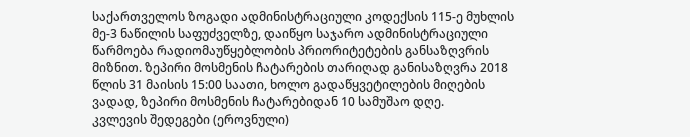საქართველოს ზოგადი ადმინისტრაციული კოდექსის 115-ე მუხლის მე-3 ნაწილის საფუძველზე, დაიწყო საჯარო ადმინისტრაციული წარმოება რადიომაუწყებლობის პრიორიტეტების განსაზღვრის მიზნით. ზეპირი მოსმენის ჩატარების თარიღად განისაზღვრა 2018 წლის 31 მაისის 15:00 საათი, ხოლო გადაწყვეტილების მიღების ვადად, ზეპირი მოსმენის ჩატარებიდან 10 სამუშაო დღე.
კვლევის შედეგები (ეროვნული)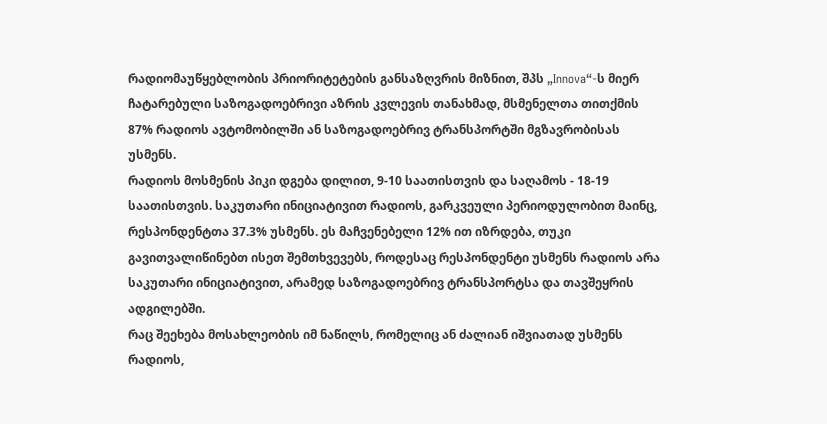რადიომაუწყებლობის პრიორიტეტების განსაზღვრის მიზნით, შპს „Innova“-ს მიერ ჩატარებული საზოგადოებრივი აზრის კვლევის თანახმად, მსმენელთა თითქმის 87% რადიოს ავტომობილში ან საზოგადოებრივ ტრანსპორტში მგზავრობისას უსმენს.
რადიოს მოსმენის პიკი დგება დილით, 9-10 საათისთვის და საღამოს - 18-19 საათისთვის. საკუთარი ინიციატივით რადიოს, გარკვეული პერიოდულობით მაინც, რესპონდენტთა 37.3% უსმენს. ეს მაჩვენებელი 12% ით იზრდება, თუკი გავითვალიწინებთ ისეთ შემთხვევებს, როდესაც რესპონდენტი უსმენს რადიოს არა საკუთარი ინიციატივით, არამედ საზოგადოებრივ ტრანსპორტსა და თავშეყრის ადგილებში.
რაც შეეხება მოსახლეობის იმ ნაწილს, რომელიც ან ძალიან იშვიათად უსმენს რადიოს,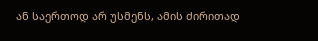ან საერთოდ არ უსმენს, ამის ძირითად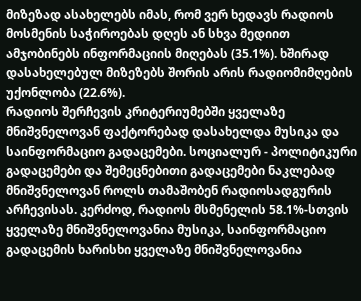მიზეზად ასახელებს იმას, რომ ვერ ხედავს რადიოს მოსმენის საჭიროებას დღეს ან სხვა მედიით ამჯობინებს ინფორმაციის მიღებას (35.1%). ხშირად დასახელებულ მიზეზებს შორის არის რადიომიმღების უქონლობა (22.6%).
რადიოს შერჩევის კრიტერიუმებში ყველაზე მნიშვნელოვან ფაქტორებად დასახელდა მუსიკა და საინფორმაციო გადაცემები. სოციალურ - პოლიტიკური გადაცემები და შემეცნებითი გადაცემები ნაკლებად მნიშვნელოვან როლს თამაშობენ რადიოსადგურის არჩევისას. კერძოდ, რადიოს მსმენელის 58.1%-სთვის ყველაზე მნიშვნელოვანია მუსიკა, საინფორმაციო გადაცემის ხარისხი ყველაზე მნიშვნელოვანია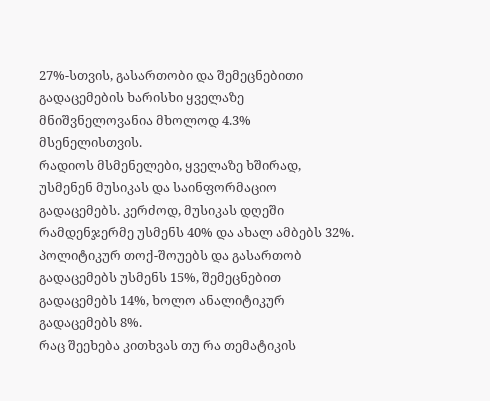27%-სთვის, გასართობი და შემეცნებითი გადაცემების ხარისხი ყველაზე მნიშვნელოვანია მხოლოდ 4.3% მსენელისთვის.
რადიოს მსმენელები, ყველაზე ხშირად, უსმენენ მუსიკას და საინფორმაციო გადაცემებს. კერძოდ, მუსიკას დღეში რამდენჯერმე უსმენს 40% და ახალ ამბებს 32%. პოლიტიკურ თოქ-შოუებს და გასართობ გადაცემებს უსმენს 15%, შემეცნებით გადაცემებს 14%, ხოლო ანალიტიკურ გადაცემებს 8%.
რაც შეეხება კითხვას თუ რა თემატიკის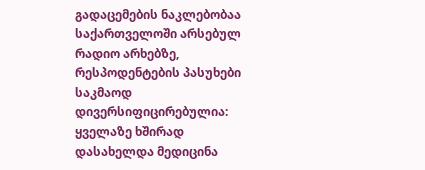გადაცემების ნაკლებობაა საქართველოში არსებულ რადიო არხებზე, რესპოდენტების პასუხები საკმაოდ დივერსიფიცირებულია: ყველაზე ხშირად დასახელდა მედიცინა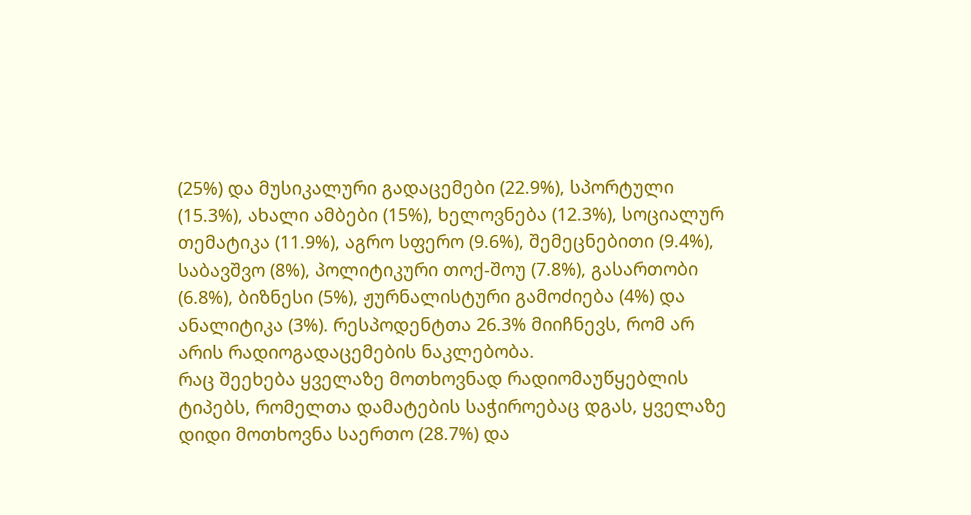(25%) და მუსიკალური გადაცემები (22.9%), სპორტული (15.3%), ახალი ამბები (15%), ხელოვნება (12.3%), სოციალურ თემატიკა (11.9%), აგრო სფერო (9.6%), შემეცნებითი (9.4%), საბავშვო (8%), პოლიტიკური თოქ-შოუ (7.8%), გასართობი (6.8%), ბიზნესი (5%), ჟურნალისტური გამოძიება (4%) და ანალიტიკა (3%). რესპოდენტთა 26.3% მიიჩნევს, რომ არ არის რადიოგადაცემების ნაკლებობა.
რაც შეეხება ყველაზე მოთხოვნად რადიომაუწყებლის ტიპებს, რომელთა დამატების საჭიროებაც დგას, ყველაზე დიდი მოთხოვნა საერთო (28.7%) და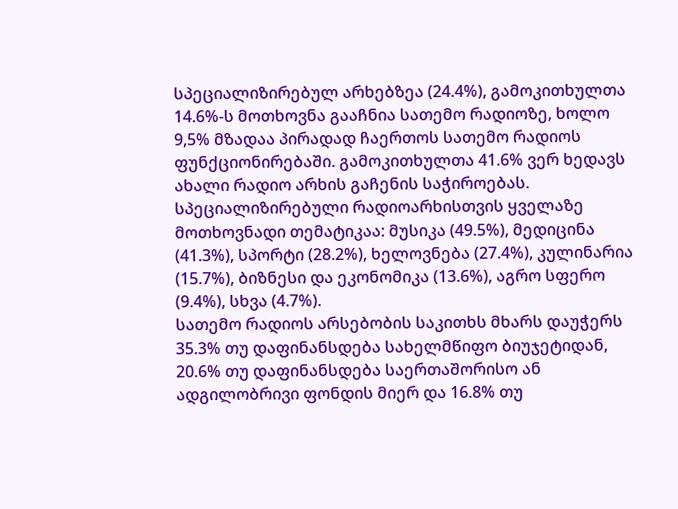სპეციალიზირებულ არხებზეა (24.4%), გამოკითხულთა 14.6%-ს მოთხოვნა გააჩნია სათემო რადიოზე, ხოლო 9,5% მზადაა პირადად ჩაერთოს სათემო რადიოს ფუნქციონირებაში. გამოკითხულთა 41.6% ვერ ხედავს ახალი რადიო არხის გაჩენის საჭიროებას.
სპეციალიზირებული რადიოარხისთვის ყველაზე მოთხოვნადი თემატიკაა: მუსიკა (49.5%), მედიცინა (41.3%), სპორტი (28.2%), ხელოვნება (27.4%), კულინარია (15.7%), ბიზნესი და ეკონომიკა (13.6%), აგრო სფერო (9.4%), სხვა (4.7%).
სათემო რადიოს არსებობის საკითხს მხარს დაუჭერს 35.3% თუ დაფინანსდება სახელმწიფო ბიუჯეტიდან, 20.6% თუ დაფინანსდება საერთაშორისო ან ადგილობრივი ფონდის მიერ და 16.8% თუ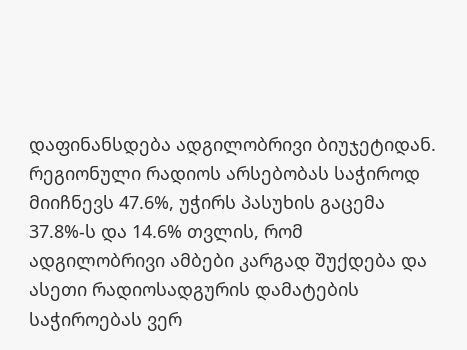დაფინანსდება ადგილობრივი ბიუჯეტიდან.
რეგიონული რადიოს არსებობას საჭიროდ მიიჩნევს 47.6%, უჭირს პასუხის გაცემა 37.8%-ს და 14.6% თვლის, რომ ადგილობრივი ამბები კარგად შუქდება და ასეთი რადიოსადგურის დამატების საჭიროებას ვერ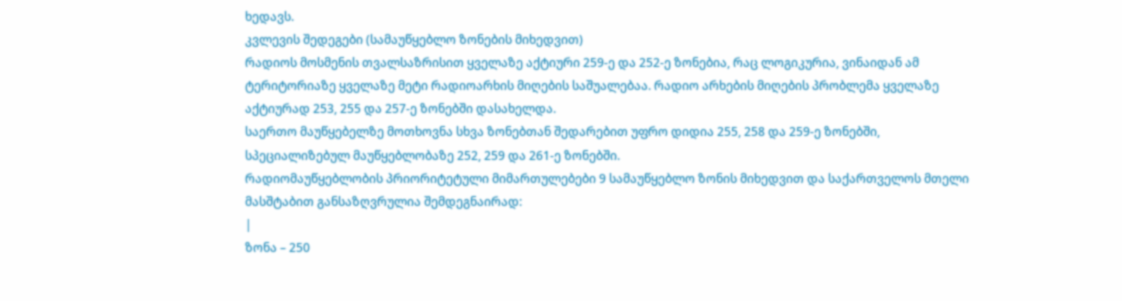ხედავს.
კვლევის შედეგები (სამაუწყებლო ზონების მიხედვით)
რადიოს მოსმენის თვალსაზრისით ყველაზე აქტიური 259-ე და 252-ე ზონებია, რაც ლოგიკურია, ვინაიდან ამ ტერიტორიაზე ყველაზე მეტი რადიოარხის მიღების საშუალებაა. რადიო არხების მიღების პრობლემა ყველაზე აქტიურად 253, 255 და 257-ე ზონებში დასახელდა.
საერთო მაუწყებელზე მოთხოვნა სხვა ზონებთან შედარებით უფრო დიდია 255, 258 და 259-ე ზონებში, სპეციალიზებულ მაუწყებლობაზე 252, 259 და 261-ე ზონებში.
რადიომაუწყებლობის პრიორიტეტული მიმართულებები 9 სამაუწყებლო ზონის მიხედვით და საქართველოს მთელი მასშტაბით განსაზღვრულია შემდეგნაირად:
|
ზონა – 250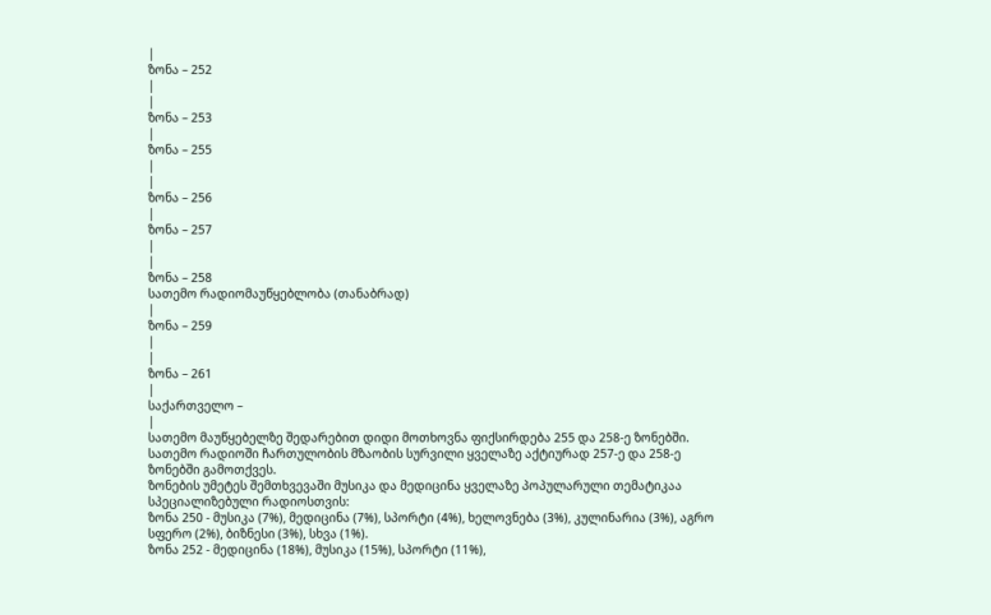|
ზონა – 252
|
|
ზონა – 253
|
ზონა – 255
|
|
ზონა – 256
|
ზონა – 257
|
|
ზონა – 258
სათემო რადიომაუწყებლობა (თანაბრად)
|
ზონა – 259
|
|
ზონა – 261
|
საქართველო –
|
სათემო მაუწყებელზე შედარებით დიდი მოთხოვნა ფიქსირდება 255 და 258-ე ზონებში. სათემო რადიოში ჩართულობის მზაობის სურვილი ყველაზე აქტიურად 257-ე და 258-ე ზონებში გამოთქვეს.
ზონების უმეტეს შემთხვევაში მუსიკა და მედიცინა ყველაზე პოპულარული თემატიკაა სპეციალიზებული რადიოსთვის:
ზონა 250 - მუსიკა (7%), მედიცინა (7%), სპორტი (4%), ხელოვნება (3%), კულინარია (3%), აგრო სფერო (2%), ბიზნესი (3%), სხვა (1%).
ზონა 252 - მედიცინა (18%), მუსიკა (15%), სპორტი (11%),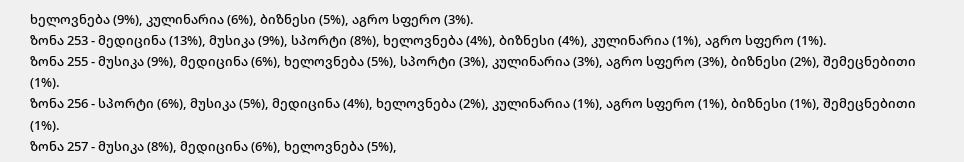ხელოვნება (9%), კულინარია (6%), ბიზნესი (5%), აგრო სფერო (3%).
ზონა 253 - მედიცინა (13%), მუსიკა (9%), სპორტი (8%), ხელოვნება (4%), ბიზნესი (4%), კულინარია (1%), აგრო სფერო (1%).
ზონა 255 - მუსიკა (9%), მედიცინა (6%), ხელოვნება (5%), სპორტი (3%), კულინარია (3%), აგრო სფერო (3%), ბიზნესი (2%), შემეცნებითი (1%).
ზონა 256 - სპორტი (6%), მუსიკა (5%), მედიცინა (4%), ხელოვნება (2%), კულინარია (1%), აგრო სფერო (1%), ბიზნესი (1%), შემეცნებითი (1%).
ზონა 257 - მუსიკა (8%), მედიცინა (6%), ხელოვნება (5%),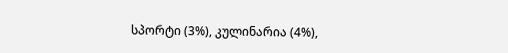სპორტი (3%), კულინარია (4%),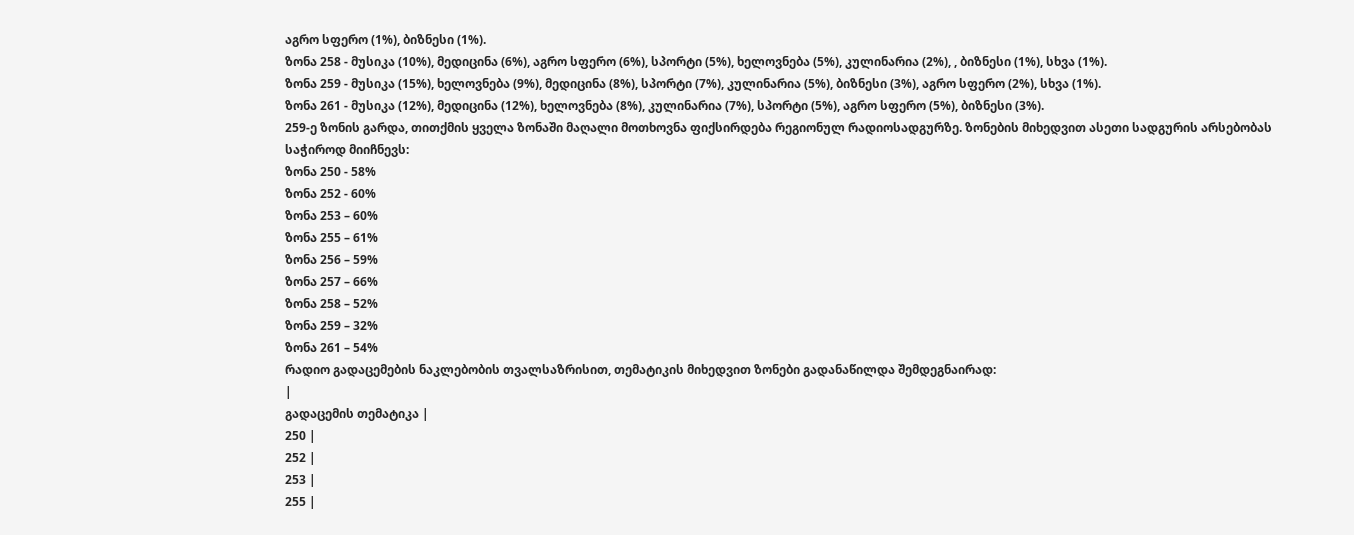აგრო სფერო (1%), ბიზნესი (1%).
ზონა 258 - მუსიკა (10%), მედიცინა (6%), აგრო სფერო (6%), სპორტი (5%), ხელოვნება (5%), კულინარია (2%), , ბიზნესი (1%), სხვა (1%).
ზონა 259 - მუსიკა (15%), ხელოვნება (9%), მედიცინა (8%), სპორტი (7%), კულინარია (5%), ბიზნესი (3%), აგრო სფერო (2%), სხვა (1%).
ზონა 261 - მუსიკა (12%), მედიცინა (12%), ხელოვნება (8%), კულინარია (7%), სპორტი (5%), აგრო სფერო (5%), ბიზნესი (3%).
259-ე ზონის გარდა, თითქმის ყველა ზონაში მაღალი მოთხოვნა ფიქსირდება რეგიონულ რადიოსადგურზე. ზონების მიხედვით ასეთი სადგურის არსებობას საჭიროდ მიიჩნევს:
ზონა 250 - 58%
ზონა 252 - 60%
ზონა 253 – 60%
ზონა 255 – 61%
ზონა 256 – 59%
ზონა 257 – 66%
ზონა 258 – 52%
ზონა 259 – 32%
ზონა 261 – 54%
რადიო გადაცემების ნაკლებობის თვალსაზრისით, თემატიკის მიხედვით ზონები გადანაწილდა შემდეგნაირად:
|
გადაცემის თემატიკა |
250 |
252 |
253 |
255 |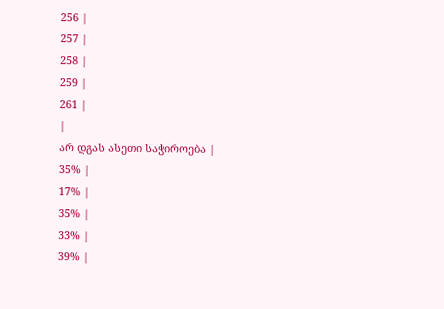256 |
257 |
258 |
259 |
261 |
|
არ დგას ასეთი საჭიროება |
35% |
17% |
35% |
33% |
39% |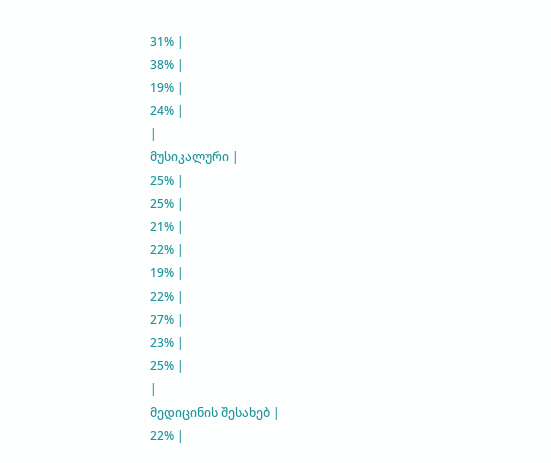31% |
38% |
19% |
24% |
|
მუსიკალური |
25% |
25% |
21% |
22% |
19% |
22% |
27% |
23% |
25% |
|
მედიცინის შესახებ |
22% |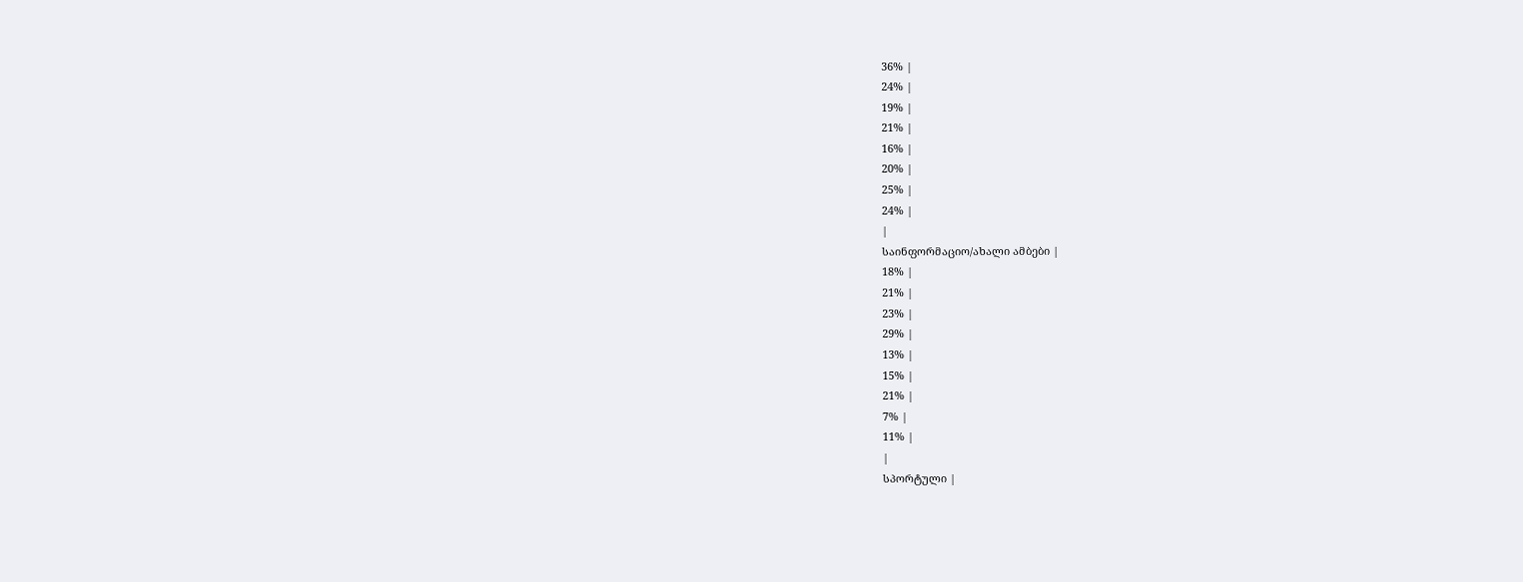36% |
24% |
19% |
21% |
16% |
20% |
25% |
24% |
|
საინფორმაციო/ახალი ამბები |
18% |
21% |
23% |
29% |
13% |
15% |
21% |
7% |
11% |
|
სპორტული |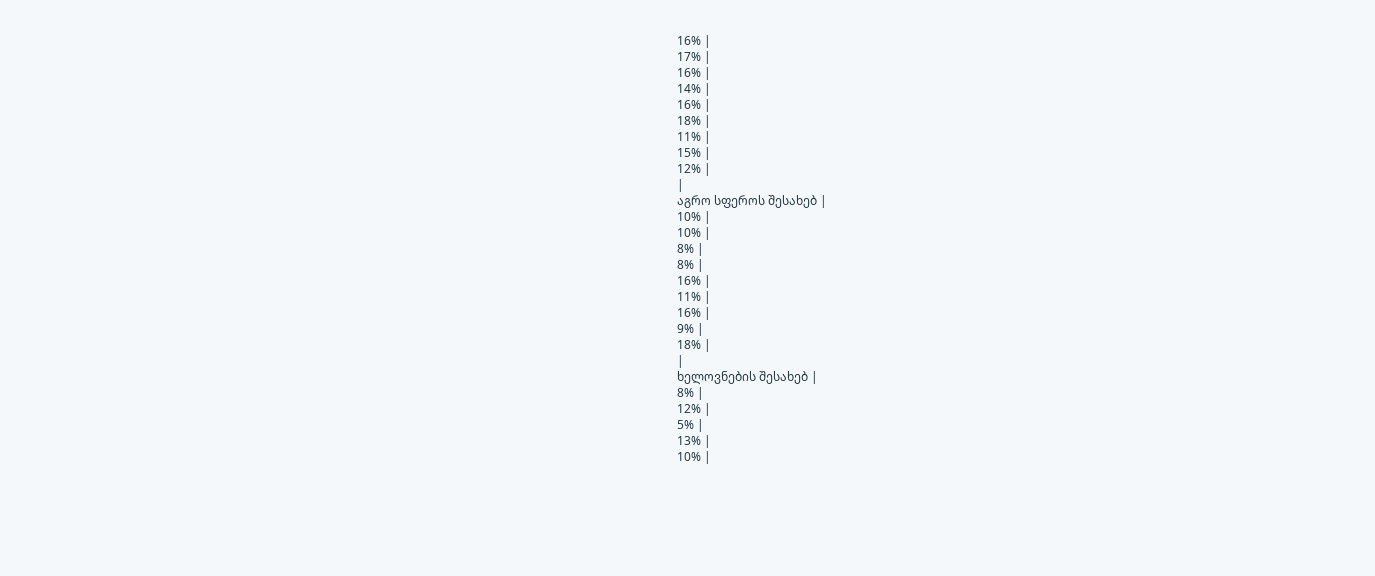16% |
17% |
16% |
14% |
16% |
18% |
11% |
15% |
12% |
|
აგრო სფეროს შესახებ |
10% |
10% |
8% |
8% |
16% |
11% |
16% |
9% |
18% |
|
ხელოვნების შესახებ |
8% |
12% |
5% |
13% |
10% |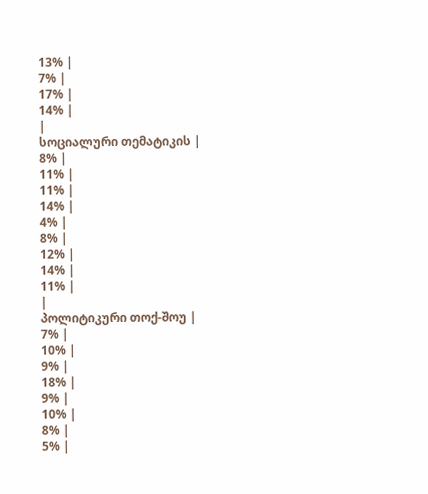13% |
7% |
17% |
14% |
|
სოციალური თემატიკის |
8% |
11% |
11% |
14% |
4% |
8% |
12% |
14% |
11% |
|
პოლიტიკური თოქ-შოუ |
7% |
10% |
9% |
18% |
9% |
10% |
8% |
5% |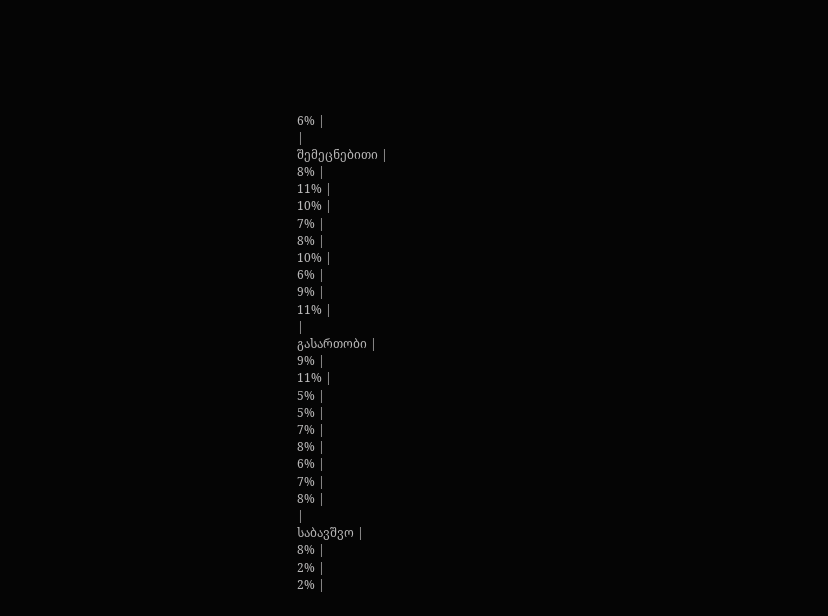6% |
|
შემეცნებითი |
8% |
11% |
10% |
7% |
8% |
10% |
6% |
9% |
11% |
|
გასართობი |
9% |
11% |
5% |
5% |
7% |
8% |
6% |
7% |
8% |
|
საბავშვო |
8% |
2% |
2% |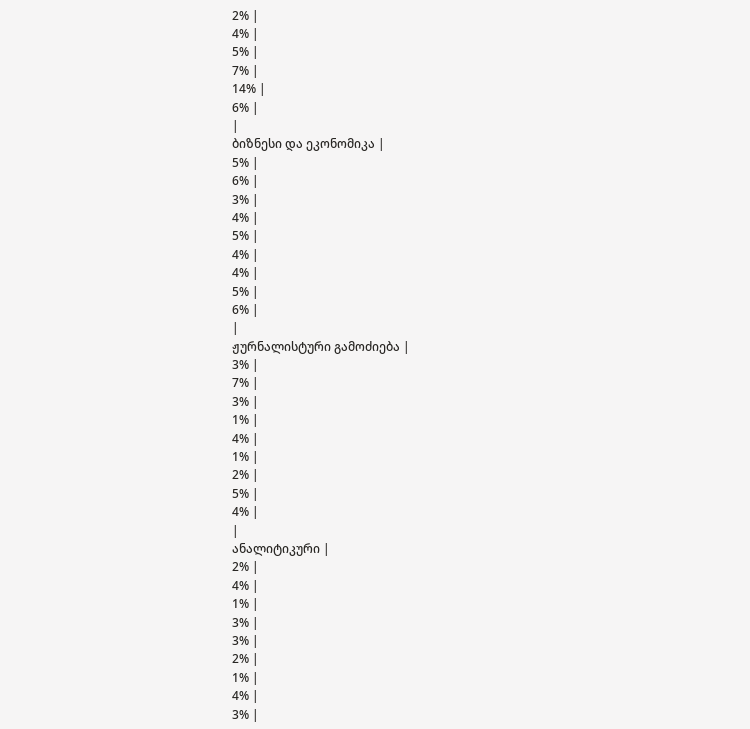2% |
4% |
5% |
7% |
14% |
6% |
|
ბიზნესი და ეკონომიკა |
5% |
6% |
3% |
4% |
5% |
4% |
4% |
5% |
6% |
|
ჟურნალისტური გამოძიება |
3% |
7% |
3% |
1% |
4% |
1% |
2% |
5% |
4% |
|
ანალიტიკური |
2% |
4% |
1% |
3% |
3% |
2% |
1% |
4% |
3% |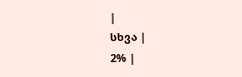|
სხვა |
2% |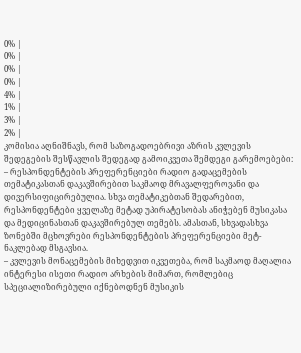0% |
0% |
0% |
0% |
4% |
1% |
3% |
2% |
კომისია აღნიშნავს, რომ საზოგადოებრივი აზრის კვლევის შედეგების შესწავლის შედეგად გამოიკვეთა შემდეგი გარემოებები:
– რესპონდენტების პრეფერენციები რადიო გადაცემების თემატიკასთან დაკავშირებით საკმაოდ მრავალფეროვანი და დივერსიფიცირებულია. სხვა თემატიკებთან შედარებით, რესპონდენტები ყველაზე მეტად უპირატესობას ანიჭებენ მუსიკასა და მედიცინასთან დაკავშირებულ თემებს. ამასთან, სხვადასხვა ზონებში მცხოვრები რესპონდენტების პრეფერენციები მეტ-ნაკლებად მსგავსია.
– კვლევის მონაცემების მიხედვით იკვეთება, რომ საკმაოდ მაღალია ინტერესი ისეთი რადიო არხების მიმართ, რომლებიც სპეციალიზირებული იქნებოდნენ მუსიკის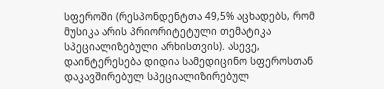სფეროში (რესპონდენტთა 49,5% აცხადებს, რომ მუსიკა არის პრიორიტეტული თემატიკა სპეციალიზებული არხისთვის). ასევე, დაინტერესება დიდია სამედიცინო სფეროსთან დაკავშირებულ სპეციალიზირებულ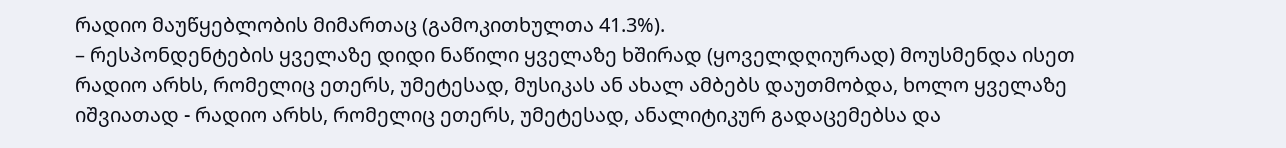რადიო მაუწყებლობის მიმართაც (გამოკითხულთა 41.3%).
– რესპონდენტების ყველაზე დიდი ნაწილი ყველაზე ხშირად (ყოველდღიურად) მოუსმენდა ისეთ რადიო არხს, რომელიც ეთერს, უმეტესად, მუსიკას ან ახალ ამბებს დაუთმობდა, ხოლო ყველაზე იშვიათად - რადიო არხს, რომელიც ეთერს, უმეტესად, ანალიტიკურ გადაცემებსა და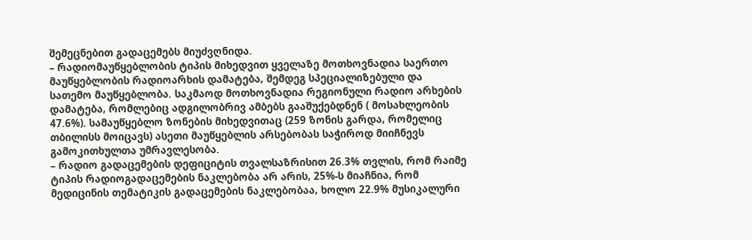შემეცნებით გადაცემებს მიუძვღნიდა.
– რადიომაუწყებლობის ტიპის მიხედვით ყველაზე მოთხოვნადია საერთო მაუწყებლობის რადიოარხის დამატება, შემდეგ სპეციალიზებული და სათემო მაუწყებლობა. საკმაოდ მოთხოვნადია რეგიონული რადიო არხების დამატება, რომლებიც ადგილობრივ ამბებს გააშუქებდნენ ( მოსახლეობის 47.6%). სამაუწყებლო ზონების მიხედვითაც (259 ზონის გარდა, რომელიც თბილისს მოიცავს) ასეთი მაუწყებლის არსებობას საჭიროდ მიიჩნევს გამოკითხულთა უმრავლესობა.
– რადიო გადაცემების დეფიციტის თვალსაზრისით 26.3% თვლის, რომ რაიმე ტიპის რადიოგადაცემების ნაკლებობა არ არის, 25%-ს მიაჩნია, რომ მედიცინის თემატიკის გადაცემების ნაკლებობაა, ხოლო 22.9% მუსიკალური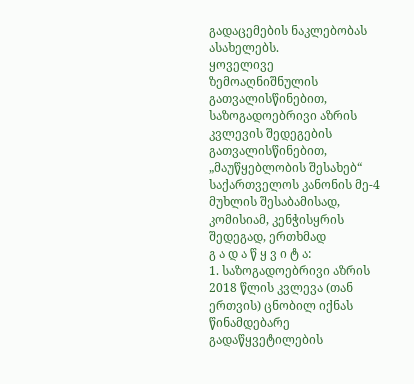გადაცემების ნაკლებობას ასახელებს.
ყოველივე ზემოაღნიშნულის გათვალისწინებით, საზოგადოებრივი აზრის კვლევის შედეგების გათვალისწინებით, „მაუწყებლობის შესახებ“ საქართველოს კანონის მე-4 მუხლის შესაბამისად, კომისიამ, კენჭისყრის შედეგად, ერთხმად
გ ა დ ა წ ყ ვ ი ტ ა:
1. საზოგადოებრივი აზრის 2018 წლის კვლევა (თან ერთვის) ცნობილ იქნას წინამდებარე გადაწყვეტილების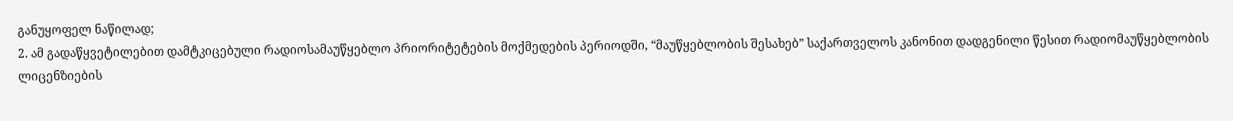განუყოფელ ნაწილად;
2. ამ გადაწყვეტილებით დამტკიცებული რადიოსამაუწყებლო პრიორიტეტების მოქმედების პერიოდში, “მაუწყებლობის შესახებ” საქართველოს კანონით დადგენილი წესით რადიომაუწყებლობის ლიცენზიების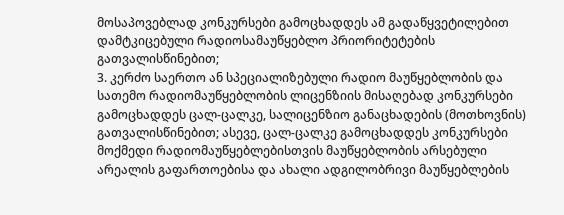მოსაპოვებლად კონკურსები გამოცხადდეს ამ გადაწყვეტილებით დამტკიცებული რადიოსამაუწყებლო პრიორიტეტების გათვალისწინებით;
3. კერძო საერთო ან სპეციალიზებული რადიო მაუწყებლობის და სათემო რადიომაუწყებლობის ლიცენზიის მისაღებად კონკურსები გამოცხადდეს ცალ-ცალკე, სალიცენზიო განაცხადების (მოთხოვნის) გათვალისწინებით; ასევე, ცალ-ცალკე გამოცხადდეს კონკურსები მოქმედი რადიომაუწყებლებისთვის მაუწყებლობის არსებული არეალის გაფართოებისა და ახალი ადგილობრივი მაუწყებლების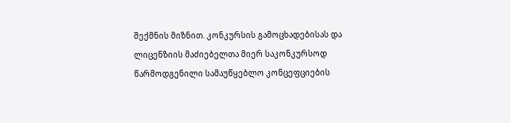შექმნის მიზნით. კონკურსის გამოცხადებისას და ლიცენზიის მაძიებელთა მიერ საკონკურსოდ წარმოდგენილი სამაუწყებლო კონცეფციების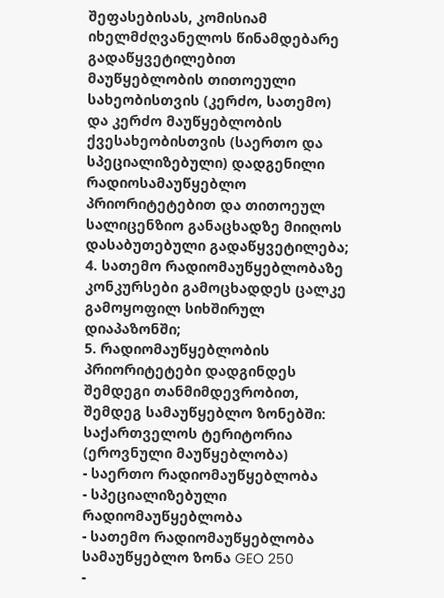შეფასებისას, კომისიამ იხელმძღვანელოს წინამდებარე გადაწყვეტილებით მაუწყებლობის თითოეული სახეობისთვის (კერძო, სათემო) და კერძო მაუწყებლობის ქვესახეობისთვის (საერთო და სპეციალიზებული) დადგენილი რადიოსამაუწყებლო პრიორიტეტებით და თითოეულ სალიცენზიო განაცხადზე მიიღოს დასაბუთებული გადაწყვეტილება;
4. სათემო რადიომაუწყებლობაზე კონკურსები გამოცხადდეს ცალკე გამოყოფილ სიხშირულ დიაპაზონში;
5. რადიომაუწყებლობის პრიორიტეტები დადგინდეს შემდეგი თანმიმდევრობით, შემდეგ სამაუწყებლო ზონებში:
საქართველოს ტერიტორია (ეროვნული მაუწყებლობა)
- საერთო რადიომაუწყებლობა
- სპეციალიზებული რადიომაუწყებლობა
- სათემო რადიომაუწყებლობა
სამაუწყებლო ზონა GEO 250
-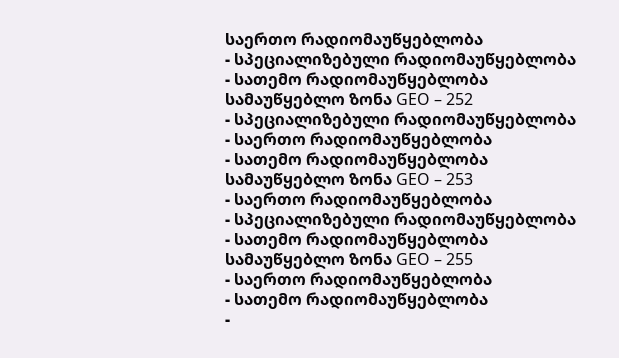საერთო რადიომაუწყებლობა
- სპეციალიზებული რადიომაუწყებლობა
- სათემო რადიომაუწყებლობა
სამაუწყებლო ზონა GEO – 252
- სპეციალიზებული რადიომაუწყებლობა
- საერთო რადიომაუწყებლობა
- სათემო რადიომაუწყებლობა
სამაუწყებლო ზონა GEO – 253
- საერთო რადიომაუწყებლობა
- სპეციალიზებული რადიომაუწყებლობა
- სათემო რადიომაუწყებლობა
სამაუწყებლო ზონა GEO – 255
- საერთო რადიომაუწყებლობა
- სათემო რადიომაუწყებლობა
-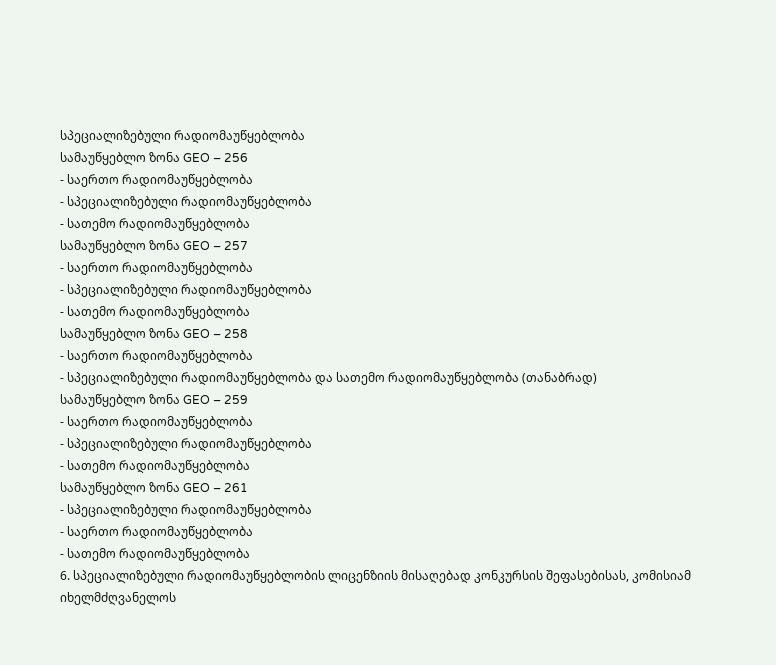სპეციალიზებული რადიომაუწყებლობა
სამაუწყებლო ზონა GEO – 256
- საერთო რადიომაუწყებლობა
- სპეციალიზებული რადიომაუწყებლობა
- სათემო რადიომაუწყებლობა
სამაუწყებლო ზონა GEO – 257
- საერთო რადიომაუწყებლობა
- სპეციალიზებული რადიომაუწყებლობა
- სათემო რადიომაუწყებლობა
სამაუწყებლო ზონა GEO – 258
- საერთო რადიომაუწყებლობა
- სპეციალიზებული რადიომაუწყებლობა და სათემო რადიომაუწყებლობა (თანაბრად)
სამაუწყებლო ზონა GEO – 259
- საერთო რადიომაუწყებლობა
- სპეციალიზებული რადიომაუწყებლობა
- სათემო რადიომაუწყებლობა
სამაუწყებლო ზონა GEO – 261
- სპეციალიზებული რადიომაუწყებლობა
- საერთო რადიომაუწყებლობა
- სათემო რადიომაუწყებლობა
6. სპეციალიზებული რადიომაუწყებლობის ლიცენზიის მისაღებად კონკურსის შეფასებისას, კომისიამ იხელმძღვანელოს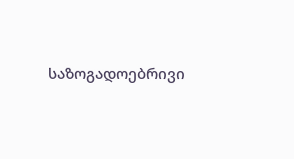საზოგადოებრივი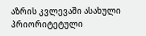აზრის კვლევაში ასახული პრიორიტეტული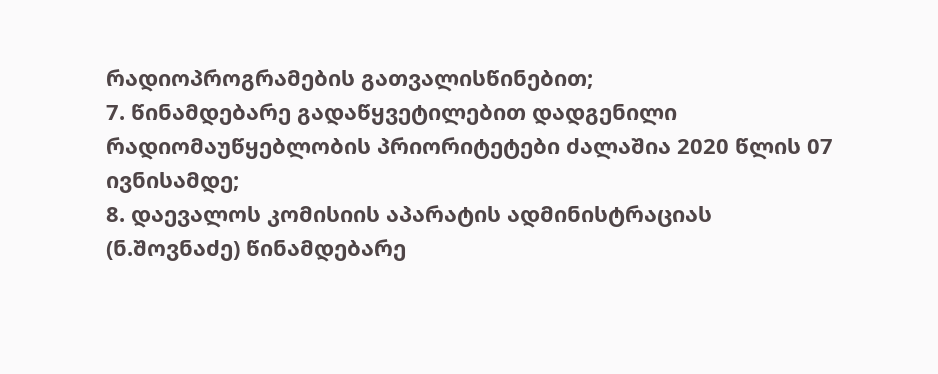რადიოპროგრამების გათვალისწინებით;
7. წინამდებარე გადაწყვეტილებით დადგენილი რადიომაუწყებლობის პრიორიტეტები ძალაშია 2020 წლის 07 ივნისამდე;
8. დაევალოს კომისიის აპარატის ადმინისტრაციას (ნ.შოვნაძე) წინამდებარე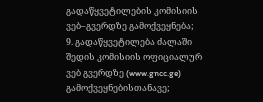გადაწყვეტილების კომისიის ვებ–გვერდზე გამოქვეყნება;
9. გადაწყვეტილება ძალაში შედის კომისიის ოფიციალურ ვებ გვერდზე (www.gncc.ge) გამოქვეყნებისთანავე;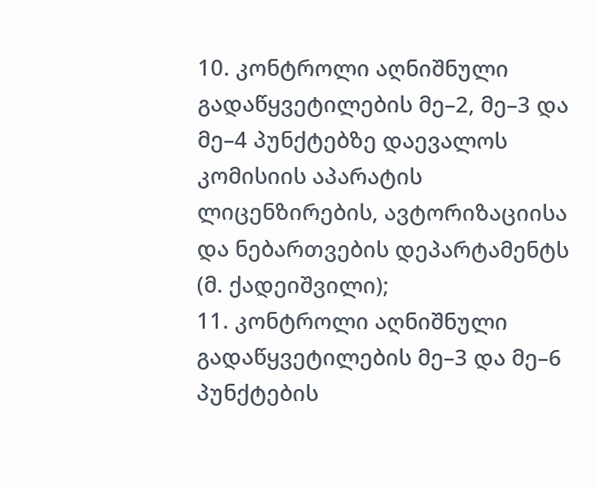10. კონტროლი აღნიშნული გადაწყვეტილების მე–2, მე–3 და მე–4 პუნქტებზე დაევალოს კომისიის აპარატის ლიცენზირების, ავტორიზაციისა და ნებართვების დეპარტამენტს (მ. ქადეიშვილი);
11. კონტროლი აღნიშნული გადაწყვეტილების მე–3 და მე–6 პუნქტების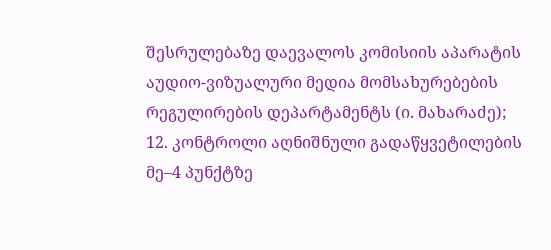შესრულებაზე დაევალოს კომისიის აპარატის აუდიო-ვიზუალური მედია მომსახურებების რეგულირების დეპარტამენტს (ი. მახარაძე);
12. კონტროლი აღნიშნული გადაწყვეტილების მე–4 პუნქტზე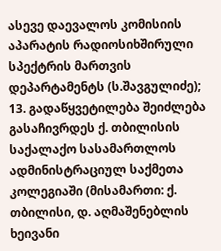ასევე დაევალოს კომისიის აპარატის რადიოსიხშირული სპექტრის მართვის დეპარტამენტს (ს.შავგულიძე);
13. გადაწყვეტილება შეიძლება გასაჩივრდეს ქ. თბილისის საქალაქო სასამართლოს ადმინისტრაციულ საქმეთა კოლეგიაში (მისამართი: ქ. თბილისი, დ. აღმაშენებლის ხეივანი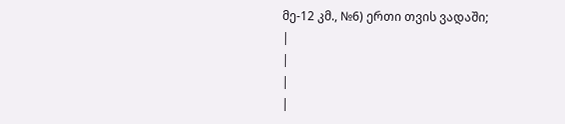მე-12 კმ., №6) ერთი თვის ვადაში;
|
|
|
|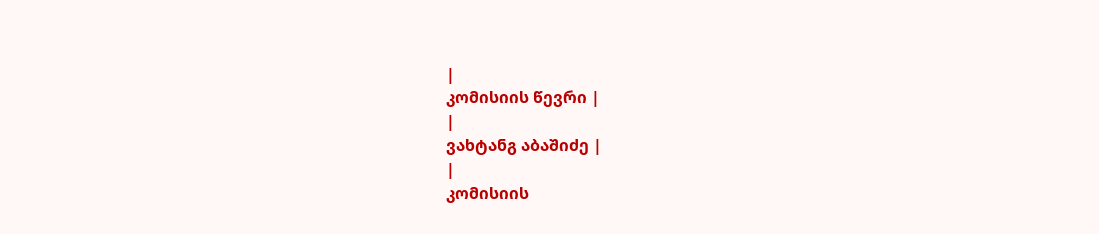|
კომისიის წევრი |
|
ვახტანგ აბაშიძე |
|
კომისიის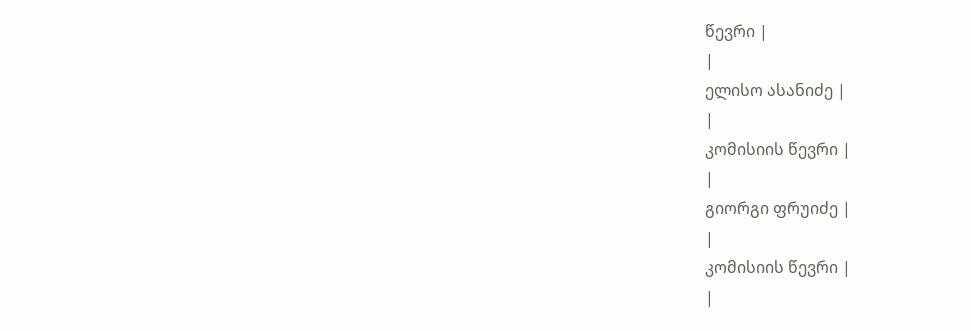წევრი |
|
ელისო ასანიძე |
|
კომისიის წევრი |
|
გიორგი ფრუიძე |
|
კომისიის წევრი |
|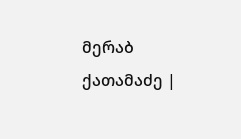მერაბ ქათამაძე |